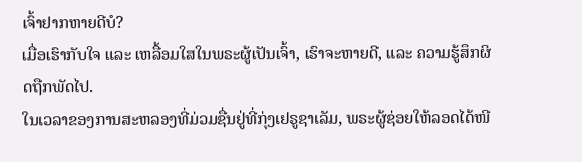ເຈົ້າຢາກຫາຍດີບໍ?
ເມື່ອເຮົາກັບໃຈ ແລະ ເຫລື້ອມໃສໃນພຣະຜູ້ເປັນເຈົ້າ, ເຮົາຈະຫາຍດີ, ແລະ ຄວາມຮູ້ສຶກຜິດຖືກພັດໄປ.
ໃນເວລາຂອງການສະຫລອງທີ່ມ່ວມຊື່ນຢູ່ທີ່ກຸ່ງເຢຣູຊາເລັມ, ພຣະຜູ້ຊ່ອຍໃຫ້ລອດໄດ້ໜີ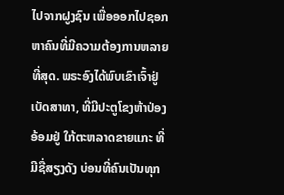ໄປຈາກຝູງຊົນ ເພື່ອອອກໄປຊອກຫາຄົນທີ່ມີຄວາມຕ້ອງການຫລາຍທີ່ສຸດ. ພຣະອົງໄດ້ພົບເຂົາເຈົ້າຢູ່ເບັດສາທາ, ທີ່ມີປະຕູໂຂງຫ້າປ່ອງອ້ອມຢູ່ ໃກ້ຕະຫລາດຂາຍແກະ ທີ່ມີຊື່ສຽງດັງ ບ່ອນທີ່ຄົນເປັນທຸກ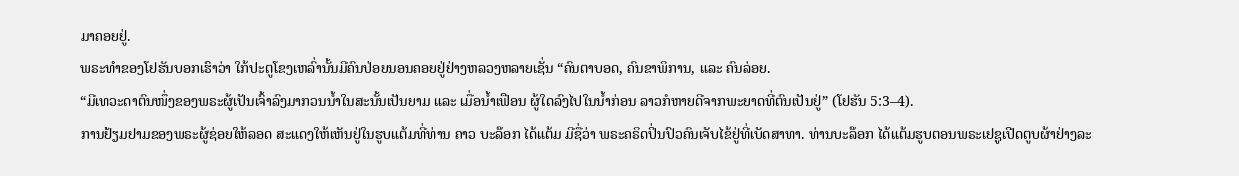ມາຄອຍຢູ່.
ພຣະທຳຂອງໂຢຮັນບອກເຮົາວ່າ ໃກ້ປະຕູໂຂງເຫລົ່ານັ້ນມີຄົນປ່ອຍນອນຄອຍຢູ່ຢ່າງຫລວງຫລາຍເຊັ່ນ “ຄົນຕາບອດ, ຄົນຂາພິການ, ແລະ ຄົນລ່ອຍ.
“ມີເທວະດາຕົນໜຶ່ງຂອງພຣະຜູ້ເປັນເຈົ້າລົງມາກວນນ້ຳໃນສະນັ້ນເປັນຍາມ ແລະ ເມື່ອນ້ຳເຟືອນ ຜູ້ໃດລົງໄປໃນນ້ຳກ່ອນ ລາວກໍຫາຍດີຈາກພະຍາດທີ່ຕົນເປັນຢູ່” (ໂຢຮັນ 5:3–4).
ການຢ້ຽມຢາມຂອງພຣະຜູ້ຊ່ອຍໃຫ້ລອດ ສະແດງໃຫ້ເຫັນຢູ່ໃນຮູບແຕ້ມທີ່ທ່ານ ຄາວ ບະລ໊ອກ ໄດ້ແຕ້ມ ມີຊື່ວ່າ ພຣະຄຣິດປິ່ນປົວຄົນເຈັບໄຂ້ຢູ່ທີ່ເບັດສາທາ. ທ່ານບະລ໊ອກ ໄດ້ແຕ້ມຮູບຕອນພຣະເຢຊູເປີດຕູບຜ້າຢ່າງລະ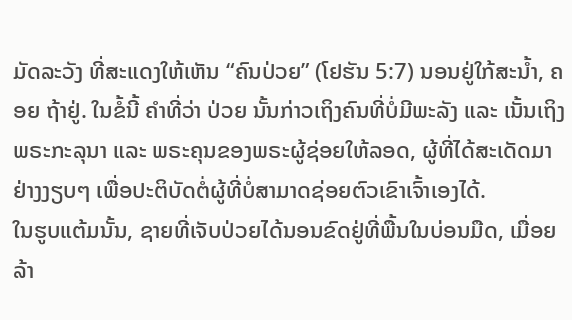ມັດລະວັງ ທີ່ສະແດງໃຫ້ເຫັນ “ຄົນປ່ວຍ” (ໂຢຮັນ 5:7) ນອນຢູ່ໃກ້ສະນ້ຳ, ຄອຍ ຖ້າຢູ່. ໃນຂໍ້ນີ້ ຄຳທີ່ວ່າ ປ່ວຍ ນັ້ນກ່າວເຖິງຄົນທີ່ບໍ່ມີພະລັງ ແລະ ເນັ້ນເຖິງພຣະກະລຸນາ ແລະ ພຣະຄຸນຂອງພຣະຜູ້ຊ່ອຍໃຫ້ລອດ, ຜູ້ທີ່ໄດ້ສະເດັດມາຢ່າງງຽບໆ ເພື່ອປະຕິບັດຕໍ່ຜູ້ທີ່ບໍ່ສາມາດຊ່ອຍຕົວເຂົາເຈົ້າເອງໄດ້.
ໃນຮູບແຕ້ມນັ້ນ, ຊາຍທີ່ເຈັບປ່ວຍໄດ້ນອນຂົດຢູ່ທີ່ພື້ນໃນບ່ອນມືດ, ເມື່ອຍລ້າ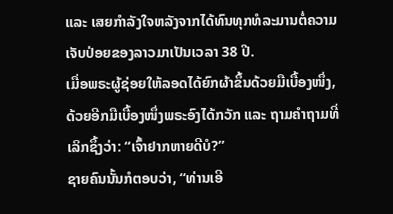ແລະ ເສຍກຳລັງໃຈຫລັງຈາກໄດ້ທົນທຸກທໍລະມານຕໍ່ຄວາມເຈັບປ່ອຍຂອງລາວມາເປັນເວລາ 38 ປີ.
ເມື່ອພຣະຜູ້ຊ່ອຍໃຫ້ລອດໄດ້ຍົກຜ້າຂຶ້ນດ້ວຍມືເບື້ອງໜຶ່ງ, ດ້ວຍອີກມືເບື້ອງໜຶ່ງພຣະອົງໄດ້ກວັກ ແລະ ຖາມຄຳຖາມທີ່ເລິກຊຶ້ງວ່າ: “ເຈົ້າຢາກຫາຍດີບໍ?”
ຊາຍຄົນນັ້ນກໍຕອບວ່າ, “ທ່ານເອີ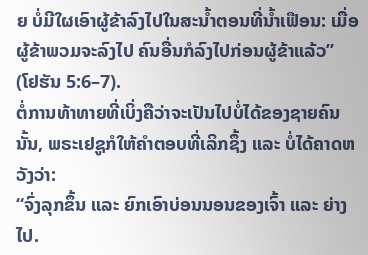ຍ ບໍ່ມີໃຜເອົາຜູ້ຂ້າລົງໄປໃນສະນ້ຳຕອນທີ່ນ້ຳເຟືອນ: ເມື່ອຜູ້ຂ້າພວມຈະລົງໄປ ຄົນອື່ນກໍລົງໄປກ່ອນຜູ້ຂ້າແລ້ວ” (ໂຢຮັນ 5:6–7).
ຕໍ່ການທ້າທາຍທີ່ເບິ່ງຄືວ່າຈະເປັນໄປບໍ່ໄດ້ຂອງຊາຍຄົນນັ້ນ, ພຣະເຢຊູກໍໃຫ້ຄຳຕອບທີ່ເລິກຊຶ້ງ ແລະ ບໍ່ໄດ້ຄາດຫວັງວ່າ:
“ຈົ່ງລຸກຂຶ້ນ ແລະ ຍົກເອົາບ່ອນນອນຂອງເຈົ້າ ແລະ ຍ່າງໄປ.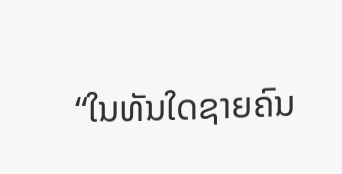“ໃນທັນໃດຊາຍຄົນ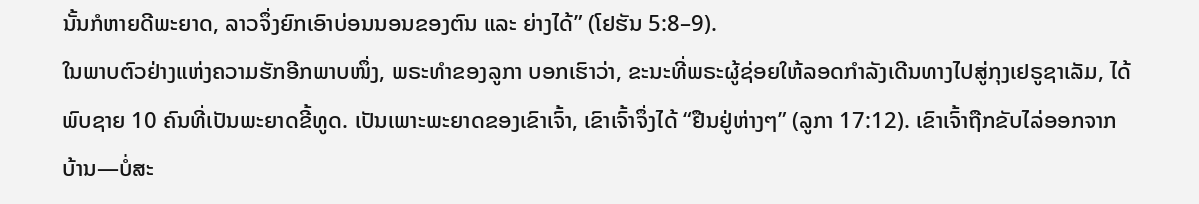ນັ້ນກໍຫາຍດີພະຍາດ, ລາວຈຶ່ງຍົກເອົາບ່ອນນອນຂອງຕົນ ແລະ ຍ່າງໄດ້” (ໂຢຮັນ 5:8–9).
ໃນພາບຕົວຢ່າງແຫ່ງຄວາມຮັກອີກພາບໜຶ່ງ, ພຣະທຳຂອງລູກາ ບອກເຮົາວ່າ, ຂະນະທີ່ພຣະຜູ້ຊ່ອຍໃຫ້ລອດກຳລັງເດີນທາງໄປສູ່ກຸງເຢຣູຊາເລັມ, ໄດ້ພົບຊາຍ 10 ຄົນທີ່ເປັນພະຍາດຂີ້ທູດ. ເປັນເພາະພະຍາດຂອງເຂົາເຈົ້າ, ເຂົາເຈົ້າຈຶ່ງໄດ້ “ຢືນຢູ່ຫ່າງໆ” (ລູກາ 17:12). ເຂົາເຈົ້າຖືກຂັບໄລ່ອອກຈາກບ້ານ—ບໍ່ສະ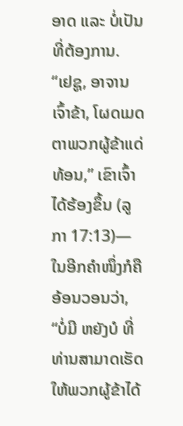ອາດ ແລະ ບໍ່ເປັນທີ່ຕ້ອງການ.
“ເຢຊູ, ອາຈານເຈົ້າຂ້າ, ໂຜດເມດຕາພວກຜູ້ຂ້າແດ່ທ້ອນ,” ເຂົາເຈົ້າໄດ້ຮ້ອງຂຶ້ນ (ລູກາ 17:13)—ໃນອີກຄຳໜຶ່ງກໍຄືອ້ອນວອນວ່າ, “ບໍ່ມີ ຫຍັງບໍ ທີ່ທ່ານສາມາດເຮັດໃຫ້ພວກຜູ້ຂ້າໄດ້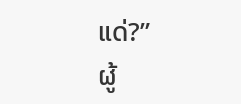ແດ່?”
ຜູ້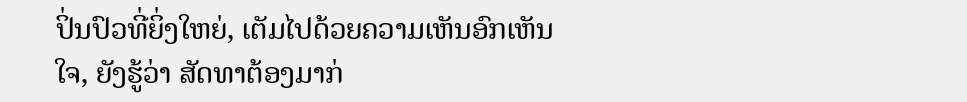ປິ່ນປົວທີ່ຍິ່ງໃຫຍ່, ເຕັມໄປດ້ວຍຄວາມເຫັນອົກເຫັນໃຈ, ຍັງຮູ້ວ່າ ສັດທາຕ້ອງມາກ່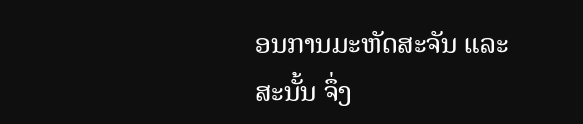ອນການມະຫັດສະຈັນ ແລະ ສະນັ້ນ ຈຶ່ງ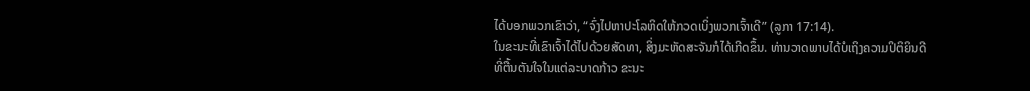ໄດ້ບອກພວກເຂົາວ່າ, “ຈົ່ງໄປຫາປະໂລຫິດໃຫ້ກວດເບິ່ງພວກເຈົ້າເດີ” (ລູກາ 17:14).
ໃນຂະນະທີ່ເຂົາເຈົ້າໄດ້ໄປດ້ວຍສັດທາ, ສິ່ງມະຫັດສະຈັນກໍໄດ້ເກີດຂຶ້ນ. ທ່ານວາດພາບໄດ້ບໍເຖິງຄວາມປິຕິຍິນດີທີ່ຕື້ນຕັນໃຈໃນແຕ່ລະບາດກ້າວ ຂະນະ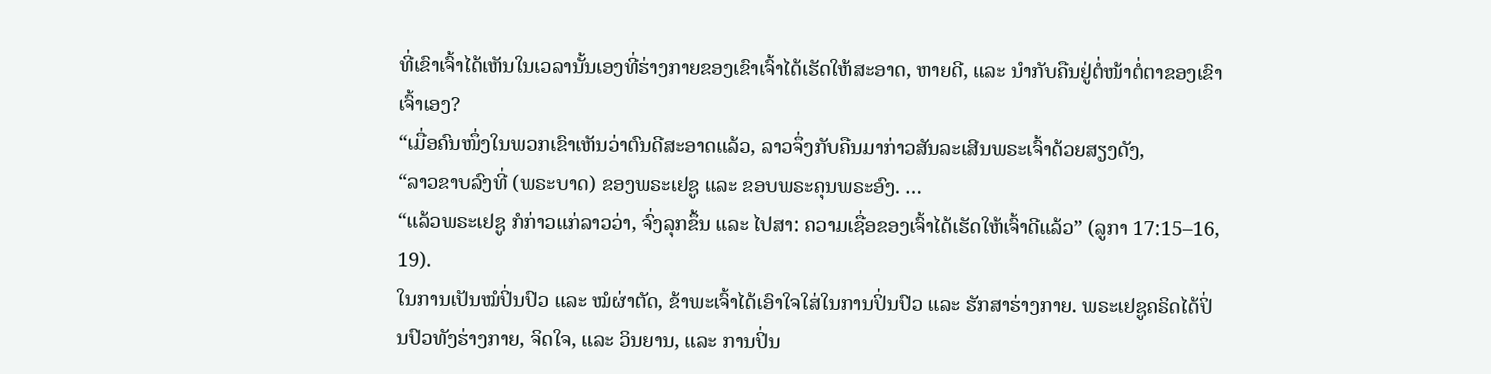ທີ່ເຂົາເຈົ້າໄດ້ເຫັນໃນເວລານັ້ນເອງທີ່ຮ່າງກາຍຂອງເຂົາເຈົ້າໄດ້ເຮັດໃຫ້ສະອາດ, ຫາຍດີ, ແລະ ນຳກັບຄືນຢູ່ຕໍ່ໜ້າຕໍ່ຕາຂອງເຂົາເຈົ້າເອງ?
“ເມື່ອຄົນໜຶ່ງໃນພວກເຂົາເຫັນວ່າຕົນດີສະອາດແລ້ວ, ລາວຈຶ່ງກັບຄືນມາກ່າວສັນລະເສີນພຣະເຈົ້າດ້ວຍສຽງດັງ,
“ລາວຂາບລົງທີ່ (ພຣະບາດ) ຂອງພຣະເຢຊູ ແລະ ຂອບພຣະຄຸນພຣະອົງ. …
“ແລ້ວພຣະເຢຊູ ກໍກ່າວແກ່ລາວວ່າ, ຈົ່ງລຸກຂຶ້ນ ແລະ ໄປສາ: ຄວາມເຊື່ອຂອງເຈົ້າໄດ້ເຮັດໃຫ້ເຈົ້າດີແລ້ວ” (ລູກາ 17:15–16, 19).
ໃນການເປັນໝໍປິ່ນປົວ ແລະ ໝໍຜ່າຕັດ, ຂ້າພະເຈົ້າໄດ້ເອົາໃຈໃສ່ໃນການປິ່ນປົວ ແລະ ຮັກສາຮ່າງກາຍ. ພຣະເຢຊູຄຣິດໄດ້ປິ່ນປົວທັງຮ່າງກາຍ, ຈິດໃຈ, ແລະ ວິນຍານ, ແລະ ການປິ່ນ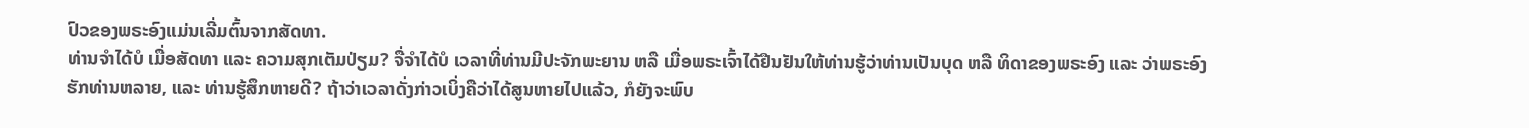ປົວຂອງພຣະອົງແມ່ນເລີ່ມຕົ້ນຈາກສັດທາ.
ທ່ານຈຳໄດ້ບໍ ເມື່ອສັດທາ ແລະ ຄວາມສຸກເຕັມປ່ຽມ? ຈື່ຈຳໄດ້ບໍ ເວລາທີ່ທ່ານມີປະຈັກພະຍານ ຫລື ເມື່ອພຣະເຈົ້າໄດ້ຢືນຢັນໃຫ້ທ່ານຮູ້ວ່າທ່ານເປັນບຸດ ຫລື ທິດາຂອງພຣະອົງ ແລະ ວ່າພຣະອົງຮັກທ່ານຫລາຍ, ແລະ ທ່ານຮູ້ສຶກຫາຍດີ? ຖ້າວ່າເວລາດັ່ງກ່າວເບິ່ງຄືວ່າໄດ້ສູນຫາຍໄປແລ້ວ, ກໍຍັງຈະພົບ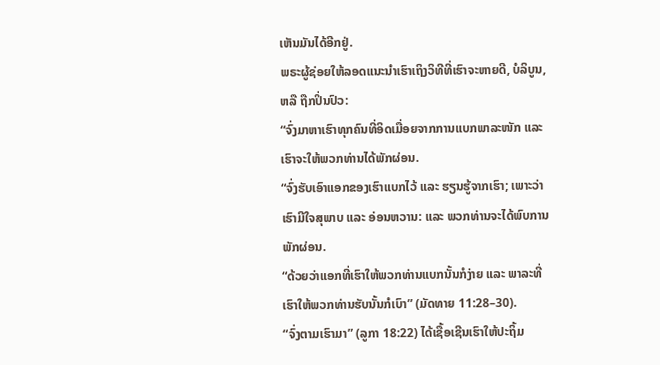ເຫັນມັນໄດ້ອີກຢູ່.
ພຣະຜູ້ຊ່ອຍໃຫ້ລອດແນະນຳເຮົາເຖິງວິທີທີ່ເຮົາຈະຫາຍດີ, ບໍລິບູນ, ຫລື ຖືກປິ່ນປົວ:
“ຈົ່ງມາຫາເຮົາທຸກຄົນທີ່ອິດເມື່ອຍຈາກການແບກພາລະໜັກ ແລະ ເຮົາຈະໃຫ້ພວກທ່ານໄດ້ພັກຜ່ອນ.
“ຈົ່ງຮັບເອົາແອກຂອງເຮົາແບກໄວ້ ແລະ ຮຽນຮູ້ຈາກເຮົາ; ເພາະວ່າເຮົາມີໃຈສຸພາບ ແລະ ອ່ອນຫວານ: ແລະ ພວກທ່ານຈະໄດ້ພົບການພັກຜ່ອນ.
“ດ້ວຍວ່າແອກທີ່ເຮົາໃຫ້ພວກທ່ານແບກນັ້ນກໍງ່າຍ ແລະ ພາລະທີ່ເຮົາໃຫ້ພວກທ່ານຮັບນັ້ນກໍເບົາ” (ມັດທາຍ 11:28–30).
“ຈົ່ງຕາມເຮົາມາ” (ລູກາ 18:22) ໄດ້ເຊື້ອເຊີນເຮົາໃຫ້ປະຖິ້ມ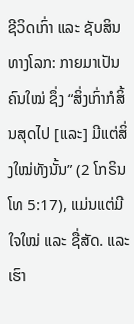ຊີວິດເກົ່າ ແລະ ຊັບສິນທາງໂລກ: ກາຍມາເປັນຄົນໃໝ່ ຊຶ່ງ “ສິ່ງເກົ່າກໍສິ້ນສຸດໄປ [ແລະ] ມີແຕ່ສິ່ງໃໝ່ທັງນັ້ນ” (2 ໂກຣິນໂທ 5:17), ແມ່ນແຕ່ມີໃຈໃໝ່ ແລະ ຊື່ສັດ. ແລະ ເຮົາ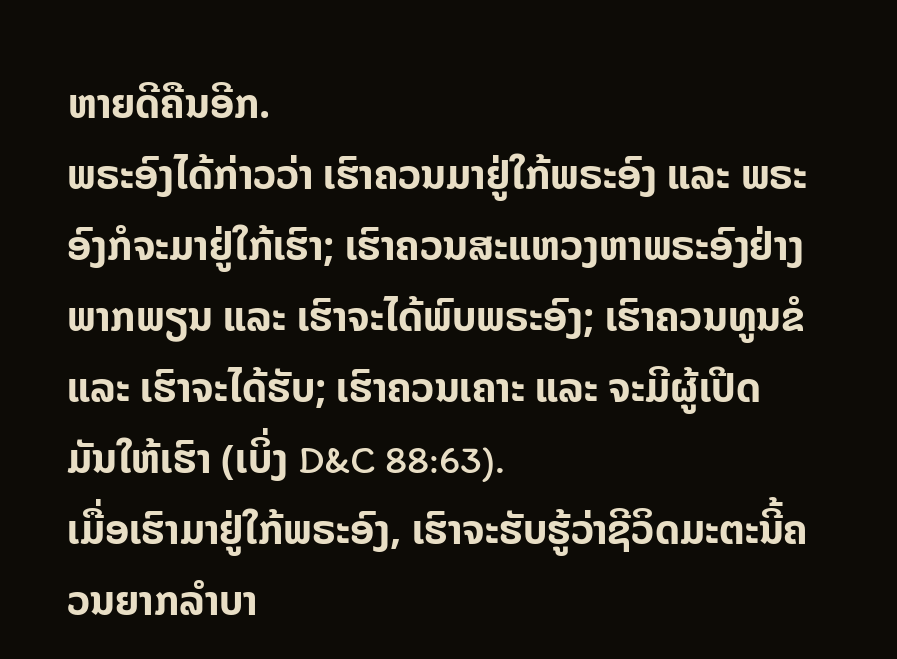ຫາຍດີຄືນອີກ.
ພຣະອົງໄດ້ກ່າວວ່າ ເຮົາຄວນມາຢູ່ໃກ້ພຣະອົງ ແລະ ພຣະອົງກໍຈະມາຢູ່ໃກ້ເຮົາ; ເຮົາຄວນສະແຫວງຫາພຣະອົງຢ່າງພາກພຽນ ແລະ ເຮົາຈະໄດ້ພົບພຣະອົງ; ເຮົາຄວນທູນຂໍ ແລະ ເຮົາຈະໄດ້ຮັບ; ເຮົາຄວນເຄາະ ແລະ ຈະມີຜູ້ເປີດມັນໃຫ້ເຮົາ (ເບິ່ງ D&C 88:63).
ເມື່ອເຮົາມາຢູ່ໃກ້ພຣະອົງ, ເຮົາຈະຮັບຮູ້ວ່າຊີວິດມະຕະນີ້ຄວນຍາກລຳບາ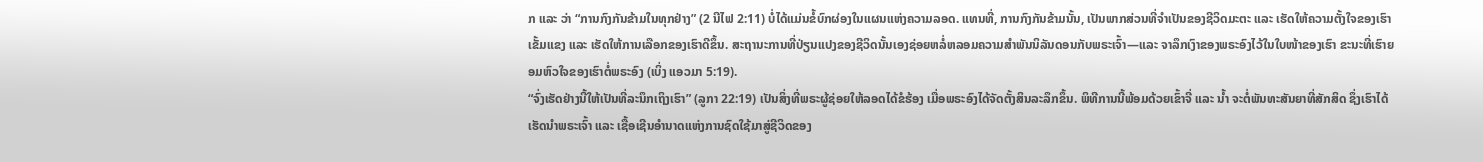ກ ແລະ ວ່າ “ການກົງກັນຂ້າມໃນທຸກຢ່າງ” (2 ນີໄຟ 2:11) ບໍ່ໄດ້ແມ່ນຂໍ້ບົກຜ່ອງໃນແຜນແຫ່ງຄວາມລອດ. ແທນທີ່, ການກົງກັນຂ້າມນັ້ນ, ເປັນພາກສ່ວນທີ່ຈຳເປັນຂອງຊີວິດມະຕະ ແລະ ເຮັດໃຫ້ຄວາມຕັ້ງໃຈຂອງເຮົາເຂັ້ມແຂງ ແລະ ເຮັດໃຫ້ການເລືອກຂອງເຮົາດີຂຶ້ນ. ສະຖານະການທີ່ປ່ຽນແປງຂອງຊີວິດນັ້ນເອງຊ່ອຍຫລໍ່ຫລອມຄວາມສຳພັນນິລັນດອນກັບພຣະເຈົ້າ—ແລະ ຈາລຶກເງົາຂອງພຣະອົງໄວ້ໃນໃບໜ້າຂອງເຮົາ ຂະນະທີ່ເຮົາຍອມຫົວໃຈຂອງເຮົາຕໍ່ພຣະອົງ (ເບິ່ງ ແອວມາ 5:19).
“ຈົ່ງເຮັດຢ່າງນີ້ໃຫ້ເປັນທີ່ລະນຶກເຖິງເຮົາ” (ລູກາ 22:19) ເປັນສິ່ງທີ່ພຣະຜູ້ຊ່ອຍໃຫ້ລອດໄດ້ຂໍຮ້ອງ ເມື່ອພຣະອົງໄດ້ຈັດຕັ້ງສິນລະລຶກຂຶ້ນ. ພິທີການນີ້ພ້ອມດ້ວຍເຂົ້າຈີ່ ແລະ ນ້ຳ ຈະຕໍ່ພັນທະສັນຍາທີ່ສັກສິດ ຊຶ່ງເຮົາໄດ້ເຮັດນຳພຣະເຈົ້າ ແລະ ເຊື້ອເຊີນອຳນາດແຫ່ງການຊົດໃຊ້ມາສູ່ຊີວິດຂອງ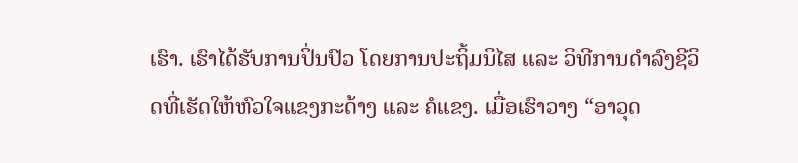ເຮົາ. ເຮົາໄດ້ຮັບການປິ່ນປົວ ໂດຍການປະຖິ້ມນິໄສ ແລະ ວິທີການດຳລົງຊີວິດທີ່ເຮັດໃຫ້ຫົວໃຈແຂງກະດ້າງ ແລະ ຄໍແຂງ. ເມື່ອເຮົາວາງ “ອາວຸດ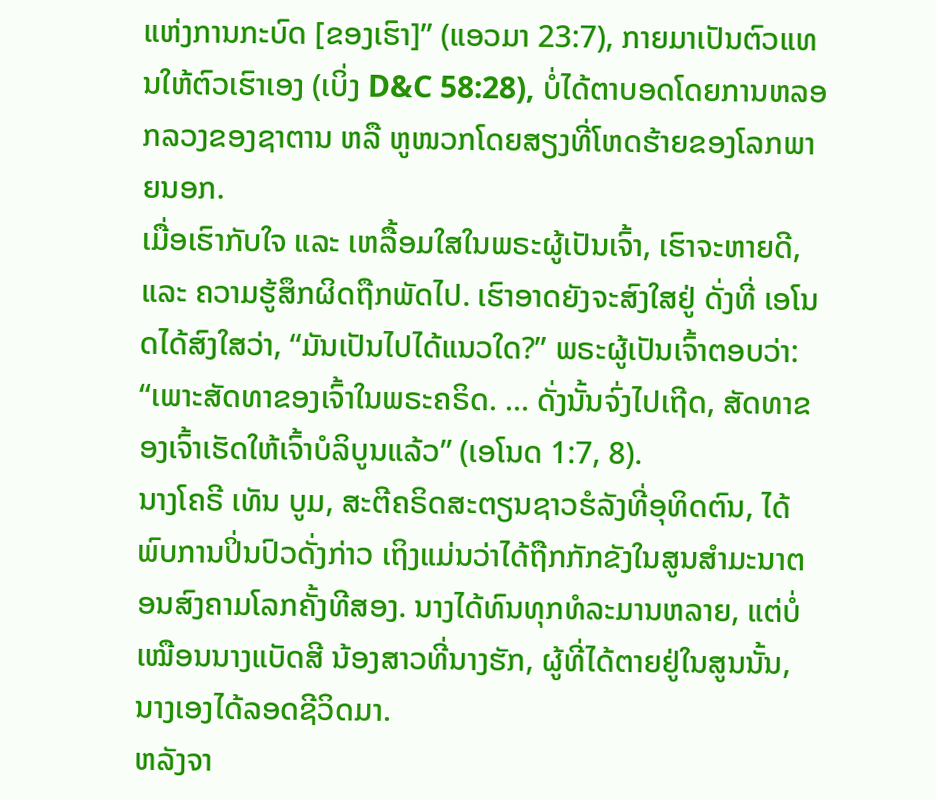ແຫ່ງການກະບົດ [ຂອງເຮົາ]” (ແອວມາ 23:7), ກາຍມາເປັນຕົວແທນໃຫ້ຕົວເຮົາເອງ (ເບິ່ງ D&C 58:28), ບໍ່ໄດ້ຕາບອດໂດຍການຫລອກລວງຂອງຊາຕານ ຫລື ຫູໜວກໂດຍສຽງທີ່ໂຫດຮ້າຍຂອງໂລກພາຍນອກ.
ເມື່ອເຮົາກັບໃຈ ແລະ ເຫລື້ອມໃສໃນພຣະຜູ້ເປັນເຈົ້າ, ເຮົາຈະຫາຍດີ, ແລະ ຄວາມຮູ້ສຶກຜິດຖືກພັດໄປ. ເຮົາອາດຍັງຈະສົງໃສຢູ່ ດັ່ງທີ່ ເອໂນດໄດ້ສົງໃສວ່າ, “ມັນເປັນໄປໄດ້ແນວໃດ?” ພຣະຜູ້ເປັນເຈົ້າຕອບວ່າ: “ເພາະສັດທາຂອງເຈົ້າໃນພຣະຄຣິດ. … ດັ່ງນັ້ນຈົ່ງໄປເຖີດ, ສັດທາຂອງເຈົ້າເຮັດໃຫ້ເຈົ້າບໍລິບູນແລ້ວ” (ເອໂນດ 1:7, 8).
ນາງໂຄຣີ ເທັນ ບູມ, ສະຕີຄຣິດສະຕຽນຊາວຮໍລັງທີ່ອຸທິດຕົນ, ໄດ້ພົບການປິ່ນປົວດັ່ງກ່າວ ເຖິງແມ່ນວ່າໄດ້ຖືກກັກຂັງໃນສູນສຳມະນາຕອນສົງຄາມໂລກຄັ້ງທີສອງ. ນາງໄດ້ທົນທຸກທໍລະມານຫລາຍ, ແຕ່ບໍ່ເໝືອນນາງແບັດສີ ນ້ອງສາວທີ່ນາງຮັກ, ຜູ້ທີ່ໄດ້ຕາຍຢູ່ໃນສູນນັ້ນ, ນາງເອງໄດ້ລອດຊີວິດມາ.
ຫລັງຈາ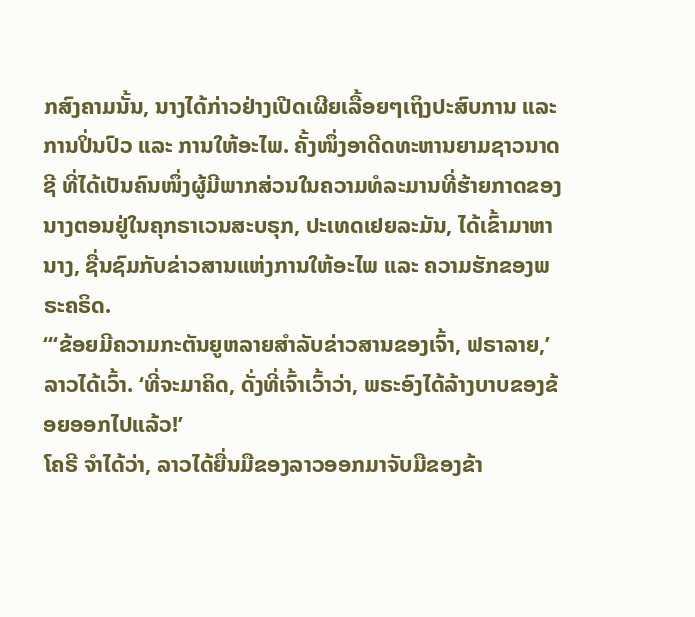ກສົງຄາມນັ້ນ, ນາງໄດ້ກ່າວຢ່າງເປີດເຜີຍເລື້ອຍໆເຖິງປະສົບການ ແລະ ການປິ່ນປົວ ແລະ ການໃຫ້ອະໄພ. ຄັ້ງໜຶ່ງອາດີດທະຫານຍາມຊາວນາດຊີ ທີ່ໄດ້ເປັນຄົນໜຶ່ງຜູ້ມີພາກສ່ວນໃນຄວາມທໍລະມານທີ່ຮ້າຍກາດຂອງນາງຕອນຢູ່ໃນຄຸກຣາເວນສະບຣຸກ, ປະເທດເຢຍລະມັນ, ໄດ້ເຂົ້າມາຫານາງ, ຊື່ນຊົມກັບຂ່າວສານແຫ່ງການໃຫ້ອະໄພ ແລະ ຄວາມຮັກຂອງພຣະຄຣິດ.
“‘ຂ້ອຍມີຄວາມກະຕັນຍູຫລາຍສຳລັບຂ່າວສານຂອງເຈົ້າ, ຟຣາລາຍ,’ ລາວໄດ້ເວົ້າ. ‘ທີ່ຈະມາຄິດ, ດັ່ງທີ່ເຈົ້າເວົ້າວ່າ, ພຣະອົງໄດ້ລ້າງບາບຂອງຂ້ອຍອອກໄປແລ້ວ!’
ໂຄຣີ ຈຳໄດ້ວ່າ, ລາວໄດ້ຍື່ນມືຂອງລາວອອກມາຈັບມືຂອງຂ້າ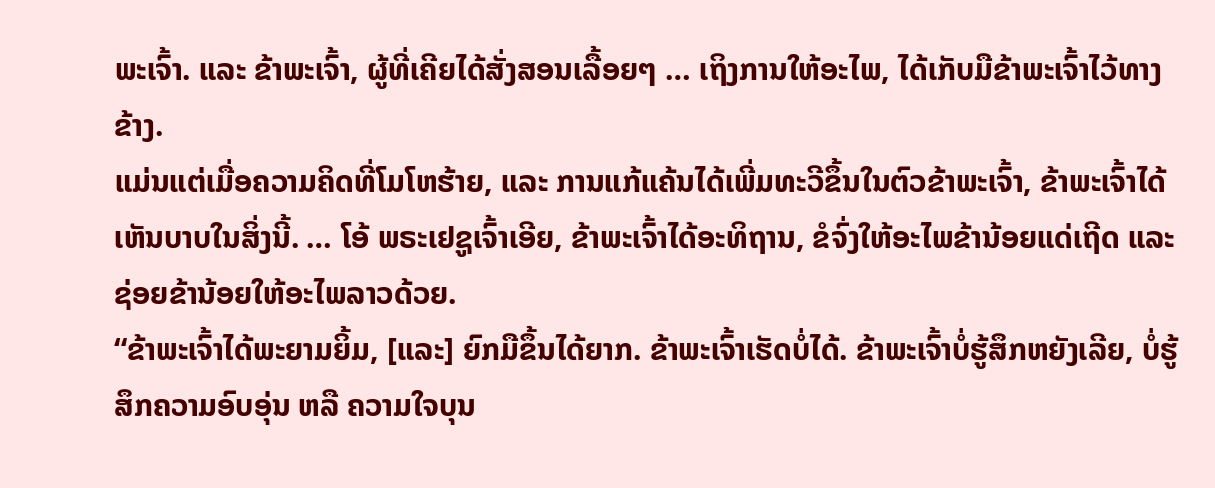ພະເຈົ້າ. ແລະ ຂ້າພະເຈົ້າ, ຜູ້ທີ່ເຄີຍໄດ້ສັ່ງສອນເລື້ອຍໆ … ເຖິງການໃຫ້ອະໄພ, ໄດ້ເກັບມືຂ້າພະເຈົ້າໄວ້ທາງຂ້າງ.
ແມ່ນແຕ່ເມື່ອຄວາມຄິດທີ່ໂມໂຫຮ້າຍ, ແລະ ການແກ້ແຄ້ນໄດ້ເພີ່ມທະວີຂຶ້ນໃນຕົວຂ້າພະເຈົ້າ, ຂ້າພະເຈົ້າໄດ້ເຫັນບາບໃນສິ່ງນີ້. … ໂອ້ ພຣະເຢຊູເຈົ້າເອີຍ, ຂ້າພະເຈົ້າໄດ້ອະທິຖານ, ຂໍຈົ່ງໃຫ້ອະໄພຂ້ານ້ອຍແດ່ເຖີດ ແລະ ຊ່ອຍຂ້ານ້ອຍໃຫ້ອະໄພລາວດ້ວຍ.
“ຂ້າພະເຈົ້າໄດ້ພະຍາມຍິ້ມ, [ແລະ] ຍົກມືຂຶ້ນໄດ້ຍາກ. ຂ້າພະເຈົ້າເຮັດບໍ່ໄດ້. ຂ້າພະເຈົ້າບໍ່ຮູ້ສຶກຫຍັງເລີຍ, ບໍ່ຮູ້ສຶກຄວາມອົບອຸ່ນ ຫລື ຄວາມໃຈບຸນ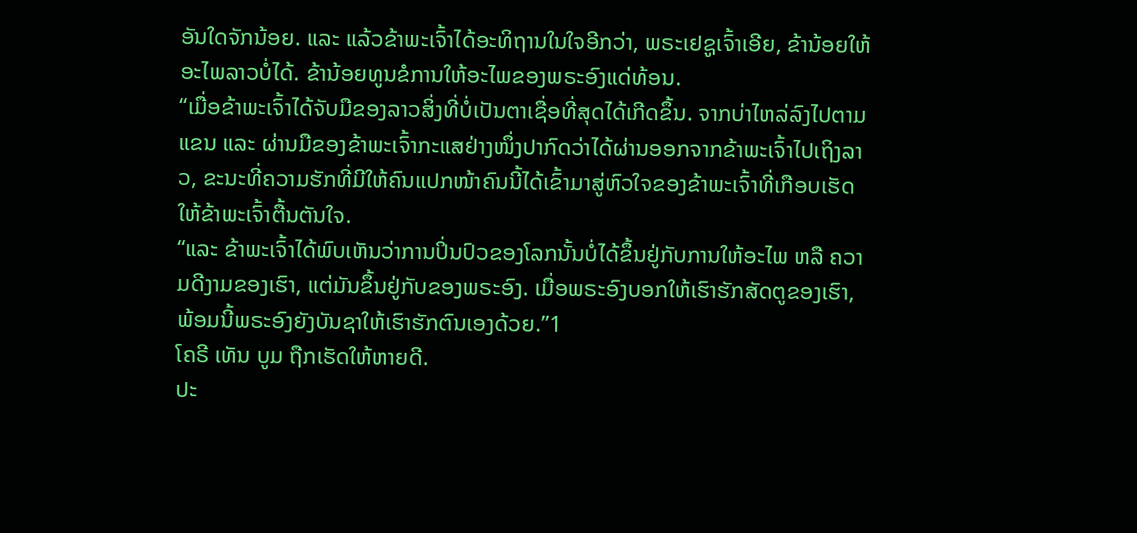ອັນໃດຈັກນ້ອຍ. ແລະ ແລ້ວຂ້າພະເຈົ້າໄດ້ອະທິຖານໃນໃຈອີກວ່າ, ພຣະເຢຊູເຈົ້າເອີຍ, ຂ້ານ້ອຍໃຫ້ອະໄພລາວບໍ່ໄດ້. ຂ້ານ້ອຍທູນຂໍການໃຫ້ອະໄພຂອງພຣະອົງແດ່ທ້ອນ.
“ເມື່ອຂ້າພະເຈົ້າໄດ້ຈັບມືຂອງລາວສິ່ງທີ່ບໍ່ເປັນຕາເຊື່ອທີ່ສຸດໄດ້ເກີດຂຶ້ນ. ຈາກບ່າໄຫລ່ລົງໄປຕາມແຂນ ແລະ ຜ່ານມືຂອງຂ້າພະເຈົ້າກະແສຢ່າງໜຶ່ງປາກົດວ່າໄດ້ຜ່ານອອກຈາກຂ້າພະເຈົ້າໄປເຖິງລາວ, ຂະນະທີ່ຄວາມຮັກທີ່ມີໃຫ້ຄົນແປກໜ້າຄົນນີ້ໄດ້ເຂົ້າມາສູ່ຫົວໃຈຂອງຂ້າພະເຈົ້າທີ່ເກືອບເຮັດໃຫ້ຂ້າພະເຈົ້າຕື້ນຕັນໃຈ.
“ແລະ ຂ້າພະເຈົ້າໄດ້ພົບເຫັນວ່າການປິ່ນປົວຂອງໂລກນັ້ນບໍ່ໄດ້ຂຶ້ນຢູ່ກັບການໃຫ້ອະໄພ ຫລື ຄວາມດີງາມຂອງເຮົາ, ແຕ່ມັນຂຶ້ນຢູ່ກັບຂອງພຣະອົງ. ເມື່ອພຣະອົງບອກໃຫ້ເຮົາຮັກສັດຕູຂອງເຮົາ, ພ້ອມນີ້ພຣະອົງຍັງບັນຊາໃຫ້ເຮົາຮັກຕົນເອງດ້ວຍ.”1
ໂຄຣີ ເທັນ ບູມ ຖືກເຮັດໃຫ້ຫາຍດີ.
ປະ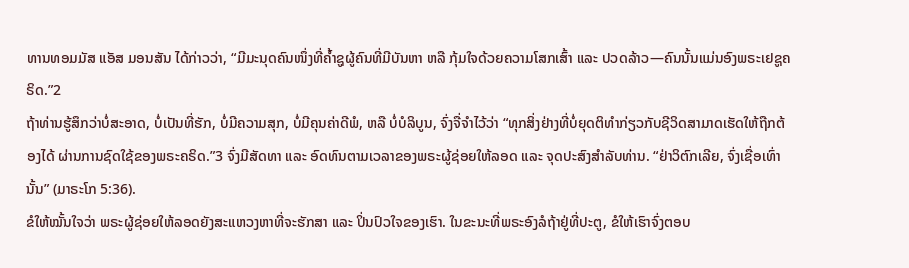ທານທອມມັສ ແອັສ ມອນສັນ ໄດ້ກ່າວວ່າ, “ມີມະນຸດຄົນໜຶ່ງທີ່ຄ້ຳຊູຜູ້ຄົນທີ່ມີບັນຫາ ຫລື ກຸ້ມໃຈດ້ວຍຄວາມໂສກເສົ້າ ແລະ ປວດລ້າວ—ຄົນນັ້ນແມ່ນອົງພຣະເຢຊູຄຣິດ.”2
ຖ້າທ່ານຮູ້ສຶກວ່າບໍ່ສະອາດ, ບໍ່ເປັນທີ່ຮັກ, ບໍ່ມີຄວາມສຸກ, ບໍ່ມີຄຸນຄ່າດີພໍ, ຫລື ບໍ່ບໍລິບູນ, ຈົ່ງຈື່ຈຳໄວ້ວ່າ “ທຸກສິ່ງຢ່າງທີ່ບໍ່ຍຸດຕິທຳກ່ຽວກັບຊີວິດສາມາດເຮັດໃຫ້ຖືກຕ້ອງໄດ້ ຜ່ານການຊົດໃຊ້ຂອງພຣະຄຣິດ.”3 ຈົ່ງມີສັດທາ ແລະ ອົດທົນຕາມເວລາຂອງພຣະຜູ້ຊ່ອຍໃຫ້ລອດ ແລະ ຈຸດປະສົງສຳລັບທ່ານ. “ຢ່າວິຕົກເລີຍ, ຈົ່ງເຊື່ອເທົ່ານັ້ນ” (ມາຣະໂກ 5:36).
ຂໍໃຫ້ໝັ້ນໃຈວ່າ ພຣະຜູ້ຊ່ອຍໃຫ້ລອດຍັງສະແຫວງຫາທີ່ຈະຮັກສາ ແລະ ປິ່ນປົວໃຈຂອງເຮົາ. ໃນຂະນະທີ່ພຣະອົງລໍຖ້າຢູ່ທີ່ປະຕູ, ຂໍໃຫ້ເຮົາຈົ່ງຕອບ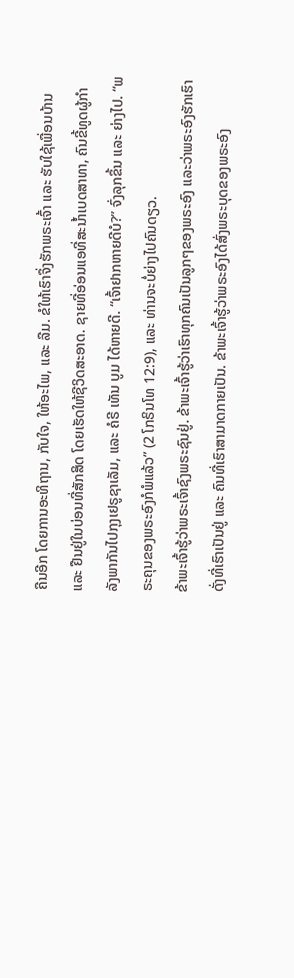ຄືນອີກ ໂດຍການອະທິຖານ, ກັບໃຈ, ໃຫ້ອະໄພ, ແລະ ລືມ. ຂໍໃຫ້ເຮົາຈຶ່ງຮັກພຣະເຈົ້າ ແລະ ຮັບໃຊ້ເພື່ອນບ້ານ ແລະ ຢືນຢູ່ໃນບ່ອນທີ່ສັກສິດ ໂດຍເຮັດໃຫ້ຊີວິດສະອາດ. ຊາຍທີ່ອ່ອນແອທີ່ສະນ້ຳເບດສາທາ, ຄົນຂີ້ທູດຜູ້ກຳລັງພາກັນໄປກຸງເຢຣູຊາເລັມ, ແລະ ຄໍຣີ ເທັນ ບູມ ໄດ້ຫາຍດີ. “ເຈົ້າຢາກຫາຍດີບໍ?” ຈົ່ງລຸກຂຶ້ນ ແລະ ຍ່າງໄປ. “ພຣະຄຸນຂອງພຣະອົງກໍພໍແລ້ວ” (2 ໂກຣິນໂທ 12:9), ແລະ ທ່ານຈະບໍ່ຍ່າງໄປຄົນດຽວ.
ຂ້າພະເຈົ້າຮູ້ວ່າພຣະເຈົ້າຊົງພຣະຊົນຢູ່. ຂ້າພະເຈົ້າຮູ້ວ່າເຮົາທຸກຄົນເປັນລູກໆຂອງພຣະອົງ ແລະວ່າພຣະອົງຮັກເຮົາດັ່ງທີ່ເຮົາເປັນຢູ່ ແລະ ຄົນທີ່ເຮົາສາມາດກາຍເປັນ. ຂ້າພະເຈົ້າຮູ້ວ່າພຣະອົງໄດ້ສົ່ງພຣະບຸດຂອງພຣະອົງ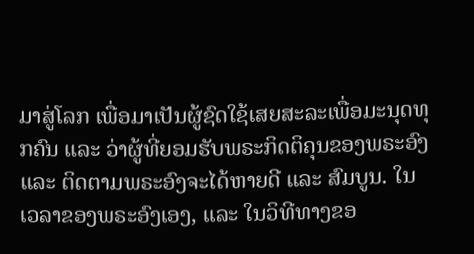ມາສູ່ໂລກ ເພື່ອມາເປັນຜູ້ຊົດໃຊ້ເສຍສະລະເພື່ອມະນຸດທຸກຄົນ ແລະ ວ່າຜູ້ທີ່ຍອມຮັບພຣະກິດຕິຄຸນຂອງພຣະອົງ ແລະ ຕິດຕາມພຣະອົງຈະໄດ້ຫາຍດີ ແລະ ສົມບູນ. ໃນເວລາຂອງພຣະອົງເອງ, ແລະ ໃນວິທີທາງຂອ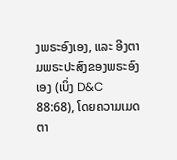ງພຣະອົງເອງ, ແລະ ອີງຕາມພຣະປະສົງຂອງພຣະອົງເອງ (ເບິ່ງ D&C 88:68), ໂດຍຄວາມເມດຕາ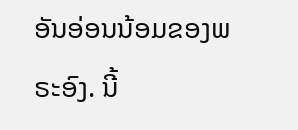ອັນອ່ອນນ້ອມຂອງພຣະອົງ. ນີ້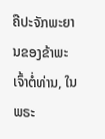ຄືປະຈັກພະຍານຂອງຂ້າພະເຈົ້າຕໍ່ທ່ານ, ໃນພຣະ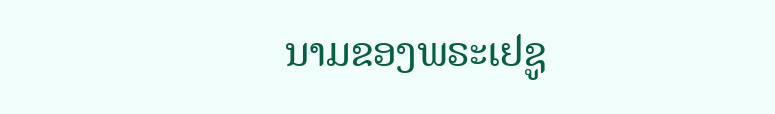ນາມຂອງພຣະເຢຊູ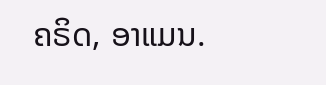ຄຣິດ, ອາແມນ.